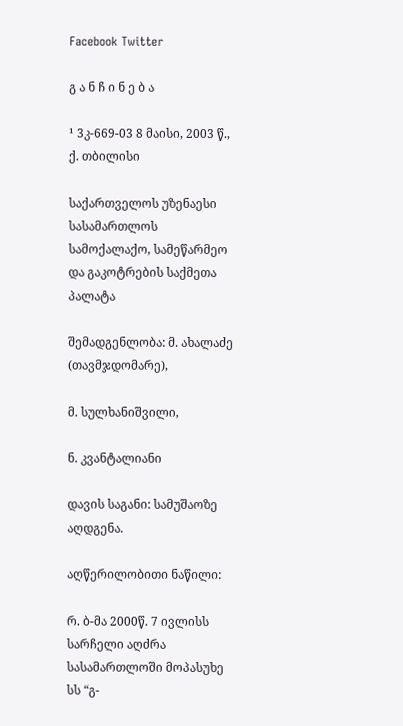Facebook Twitter

გ ა ნ ჩ ი ნ ე ბ ა

¹ 3კ-669-03 8 მაისი, 2003 წ., ქ. თბილისი

საქართველოს უზენაესი სასამართლოს სამოქალაქო, სამეწარმეო და გაკოტრების საქმეთა პალატა

შემადგენლობა: მ. ახალაძე (თავმჯდომარე),

მ. სულხანიშვილი,

ნ. კვანტალიანი

დავის საგანი: სამუშაოზე აღდგენა.

აღწერილობითი ნაწილი:

რ. ბ-მა 2000წ. 7 ივლისს სარჩელი აღძრა სასამართლოში მოპასუხე სს “გ-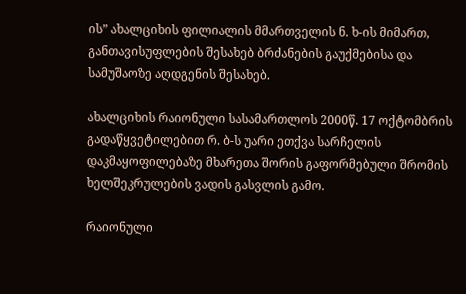ის” ახალციხის ფილიალის მმართველის ნ. ხ-ის მიმართ, განთავისუფლების შესახებ ბრძანების გაუქმებისა და სამუშაოზე აღდგენის შესახებ.

ახალციხის რაიონული სასამართლოს 2000წ. 17 ოქტომბრის გადაწყვეტილებით რ. ბ-ს უარი ეთქვა სარჩელის დაკმაყოფილებაზე მხარეთა შორის გაფორმებული შრომის ხელშეკრულების ვადის გასვლის გამო.

რაიონული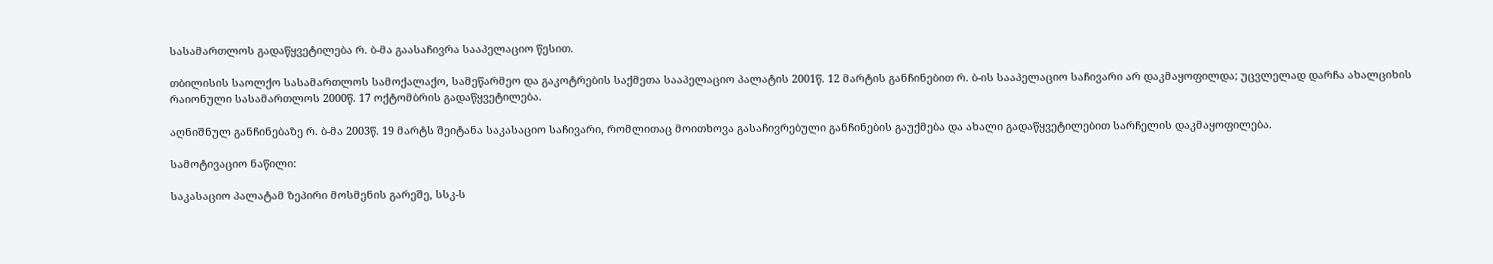სასამართლოს გადაწყვეტილება რ. ბ-მა გაასაჩივრა სააპელაციო წესით.

თბილისის საოლქო სასამართლოს სამოქალაქო, სამეწარმეო და გაკოტრების საქმეთა სააპელაციო პალატის 2001წ. 12 მარტის განჩინებით რ. ბ-ის სააპელაციო საჩივარი არ დაკმაყოფილდა; უცვლელად დარჩა ახალციხის რაიონული სასამართლოს 2000წ. 17 ოქტომბრის გადაწყვეტილება.

აღნიშნულ განჩინებაზე რ. ბ-მა 2003წ. 19 მარტს შეიტანა საკასაციო საჩივარი, რომლითაც მოითხოვა გასაჩივრებული განჩინების გაუქმება და ახალი გადაწყვეტილებით სარჩელის დაკმაყოფილება.

სამოტივაციო ნაწილი:

საკასაციო პალატამ ზეპირი მოსმენის გარეშე, სსკ-ს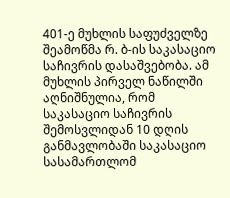401-ე მუხლის საფუძველზე შეამოწმა რ. ბ-ის საკასაციო საჩივრის დასაშვებობა. ამ მუხლის პირველ ნაწილში აღნიშნულია, რომ საკასაციო საჩივრის შემოსვლიდან 10 დღის განმავლობაში საკასაციო სასამართლომ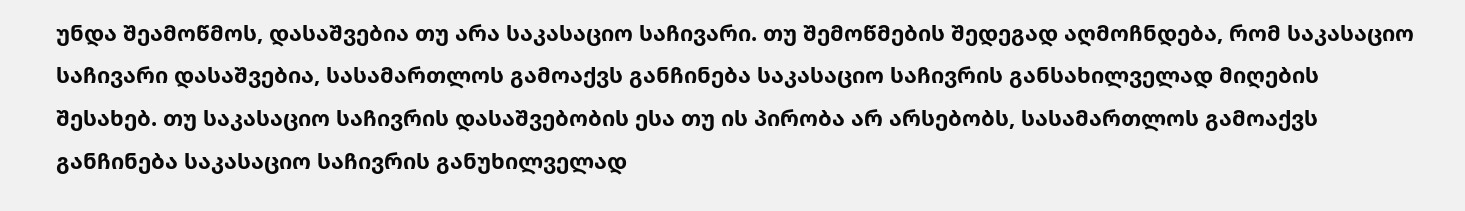უნდა შეამოწმოს, დასაშვებია თუ არა საკასაციო საჩივარი. თუ შემოწმების შედეგად აღმოჩნდება, რომ საკასაციო საჩივარი დასაშვებია, სასამართლოს გამოაქვს განჩინება საკასაციო საჩივრის განსახილველად მიღების შესახებ. თუ საკასაციო საჩივრის დასაშვებობის ესა თუ ის პირობა არ არსებობს, სასამართლოს გამოაქვს განჩინება საკასაციო საჩივრის განუხილველად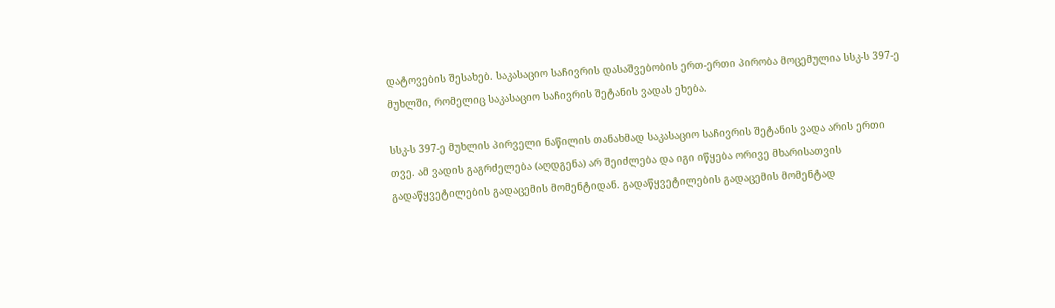დატოვების შესახებ. საკასაციო საჩივრის დასაშვებობის ერთ-ერთი პირობა მოცემულია სსკ-ს 397-ე მუხლში, რომელიც საკასაციო საჩივრის შეტანის ვადას ეხება.

სსკ-ს 397-ე მუხლის პირველი ნაწილის თანახმად საკასაციო საჩივრის შეტანის ვადა არის ერთი თვე. ამ ვადის გაგრძელება (აღდგენა) არ შეიძლება და იგი იწყება ორივე მხარისათვის გადაწყვეტილების გადაცემის მომენტიდან. გადაწყვეტილების გადაცემის მომენტად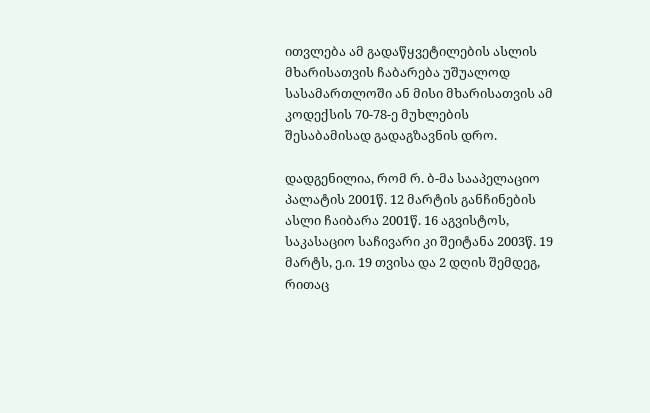ითვლება ამ გადაწყვეტილების ასლის მხარისათვის ჩაბარება უშუალოდ სასამართლოში ან მისი მხარისათვის ამ კოდექსის 70-78-ე მუხლების შესაბამისად გადაგზავნის დრო.

დადგენილია, რომ რ. ბ-მა სააპელაციო პალატის 2001წ. 12 მარტის განჩინების ასლი ჩაიბარა 2001წ. 16 აგვისტოს, საკასაციო საჩივარი კი შეიტანა 2003წ. 19 მარტს, ე.ი. 19 თვისა და 2 დღის შემდეგ, რითაც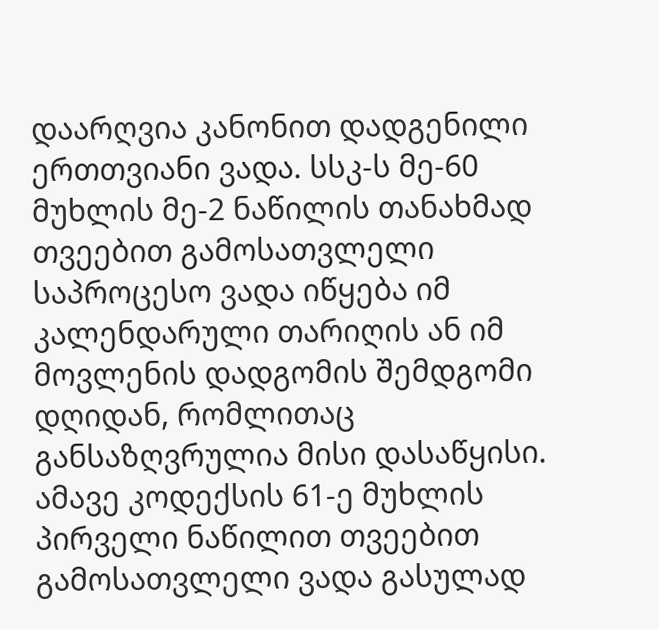დაარღვია კანონით დადგენილი ერთთვიანი ვადა. სსკ-ს მე-60 მუხლის მე-2 ნაწილის თანახმად თვეებით გამოსათვლელი საპროცესო ვადა იწყება იმ კალენდარული თარიღის ან იმ მოვლენის დადგომის შემდგომი დღიდან, რომლითაც განსაზღვრულია მისი დასაწყისი. ამავე კოდექსის 61-ე მუხლის პირველი ნაწილით თვეებით გამოსათვლელი ვადა გასულად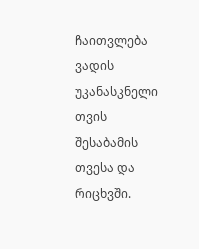ჩაითვლება ვადის უკანასკნელი თვის შესაბამის თვესა და რიცხვში.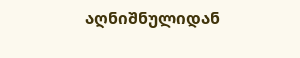აღნიშნულიდან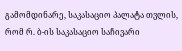გამომდინარე, საკასაციო პალატა თვლის, რომ რ. ბ-ის საკასაციო საჩივარი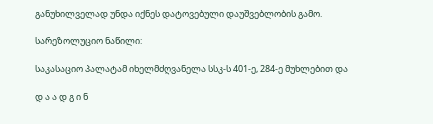განუხილველად უნდა იქნეს დატოვებული დაუშვებლობის გამო.

სარეზოლუციო ნაწილი:

საკასაციო პალატამ იხელმძღვანელა სსკ-ს 401-ე, 284-ე მუხლებით და

დ ა ა დ გ ი ნ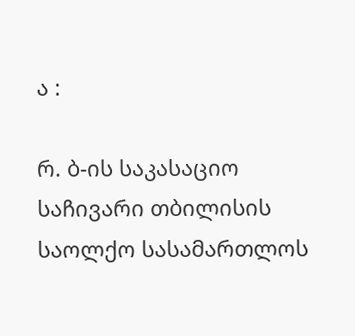ა :

რ. ბ-ის საკასაციო საჩივარი თბილისის საოლქო სასამართლოს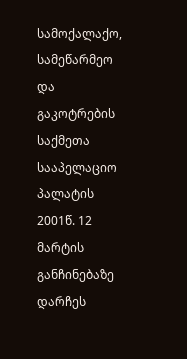სამოქალაქო, სამეწარმეო და გაკოტრების საქმეთა სააპელაციო პალატის 2001წ. 12 მარტის განჩინებაზე დარჩეს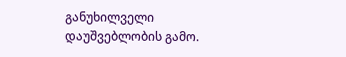განუხილველი დაუშვებლობის გამო.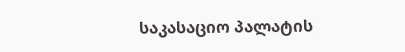საკასაციო პალატის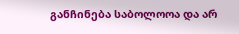განჩინება საბოლოოა და არ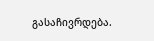გასაჩივრდება.